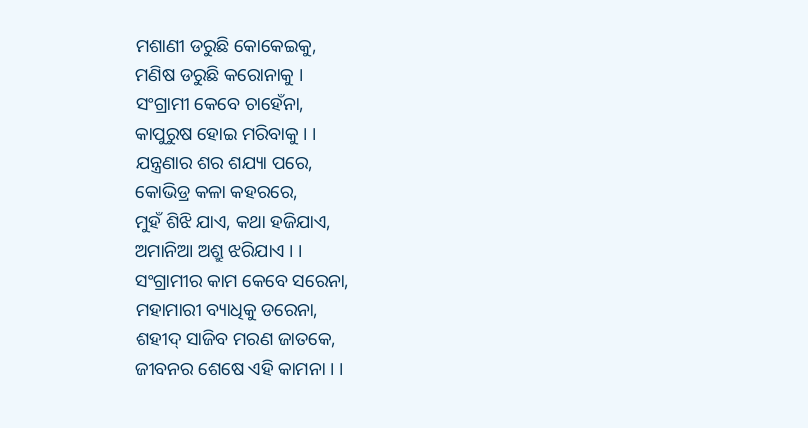ମଶାଣୀ ଡରୁଛି କୋକେଇକୁ,
ମଣିଷ ଡରୁଛି କରୋନାକୁ ।
ସଂଗ୍ରାମୀ କେବେ ଚାହେଁନା,
କାପୁରୁଷ ହୋଇ ମରିବାକୁ । ।
ଯନ୍ତ୍ରଣାର ଶର ଶଯ୍ୟା ପରେ,
କୋଭିଡ୍ର କଳା କହରରେ,
ମୁହଁ ଶିଝି ଯାଏ, କଥା ହଜିଯାଏ,
ଅମାନିଆ ଅଶ୍ରୁ ଝରିଯାଏ । ।
ସଂଗ୍ରାମୀର କାମ କେବେ ସରେନା,
ମହାମାରୀ ବ୍ୟାଧିକୁ ଡରେନା,
ଶହୀଦ୍ ସାଜିବ ମରଣ ଜାତକେ,
ଜୀବନର ଶେଷେ ଏହି କାମନା । ।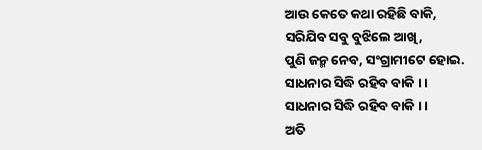ଆଉ କେତେ କଥା ରହିଛି ବାକି,
ସରିଯିବ ସବୁ ବୁଝିଲେ ଆଖି,
ପୁଣି ଜନ୍ମ ନେବ, ସଂଗ୍ରାମୀଟେ ହୋଇ.
ସାଧନାର ସିଦ୍ଧି ରହିବ ବାକି । ।
ସାଧନାର ସିଦ୍ଧି ରହିବ ବାକି । ।
ଅତି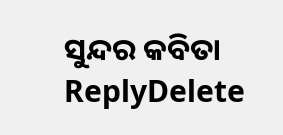ସୁନ୍ଦର କବିତା
ReplyDelete